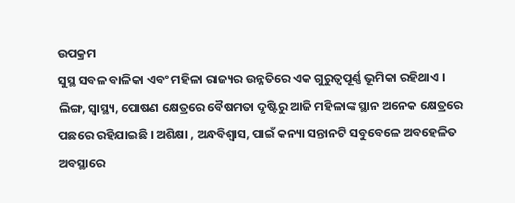ଉପକ୍ରମ
ସୁସ୍ଥ ସବଳ ବାଳିକା ଏବଂ ମହିଳା ରାଜ୍ୟର ଉନ୍ନତିରେ ଏକ ଗୁରୁତ୍ୱପୂର୍ଣ୍ଣ ଭୂମିକା ରହିଥାଏ । ଲିଙ୍ଗ, ସ୍ୱାସ୍ଥ୍ୟ, ପୋଷଣ କ୍ଷେତ୍ରରେ ବୈଷମତା ଦୃଷ୍ଟିରୁ ଆଜି ମହିଳାଙ୍କ ସ୍ଥାନ ଅନେକ କ୍ଷେତ୍ରରେ ପଛରେ ରହିଯାଇଛି । ଅଶିକ୍ଷା , ଅନ୍ଧବିଶ୍ଵାସ, ପାଇଁ କନ୍ୟା ସନ୍ତାନଟି ସବୁବେଳେ ଅବହେଳିତ ଅବସ୍ଥାରେ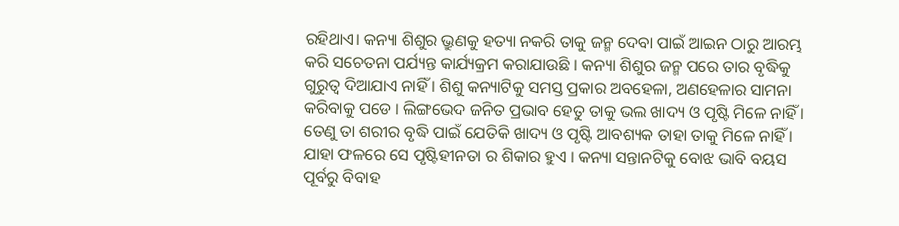ରହିଥାଏ। କନ୍ୟା ଶିଶୁର ଭ୍ରୁଣକୁ ହତ୍ୟା ନକରି ତାକୁ ଜନ୍ମ ଦେବା ପାଇଁ ଆଇନ ଠାରୁ ଆରମ୍ଭ କରି ସଚେତନା ପର୍ଯ୍ୟନ୍ତ କାର୍ଯ୍ୟକ୍ରମ କରାଯାଉଛି । କନ୍ୟା ଶିଶୁର ଜନ୍ମ ପରେ ତାର ବୃଦ୍ଧିକୁ ଗୁରୁତ୍ଵ ଦିଆଯାଏ ନାହିଁ । ଶିଶୁ କନ୍ୟାଟିକୁ ସମସ୍ତ ପ୍ରକାର ଅବହେଳା, ଅଣହେଳାର ସାମନା କରିବାକୁ ପଡେ । ଲିଙ୍ଗଭେଦ ଜନିତ ପ୍ରଭାବ ହେତୁ ତାକୁ ଭଲ ଖାଦ୍ୟ ଓ ପୃଷ୍ଟି ମିଳେ ନାହିଁ ।
ତେଣୁ ତା ଶରୀର ବୃଦ୍ଧି ପାଇଁ ଯେତିକି ଖାଦ୍ୟ ଓ ପୃଷ୍ଟି ଆବଶ୍ୟକ ତାହା ତାକୁ ମିଳେ ନାହିଁ । ଯାହା ଫଳରେ ସେ ପୃଷ୍ଟିହୀନତା ର ଶିକାର ହୁଏ । କନ୍ୟା ସନ୍ତାନଟିକୁ ବୋଝ ଭାବି ବୟସ ପୂର୍ବରୁ ବିବାହ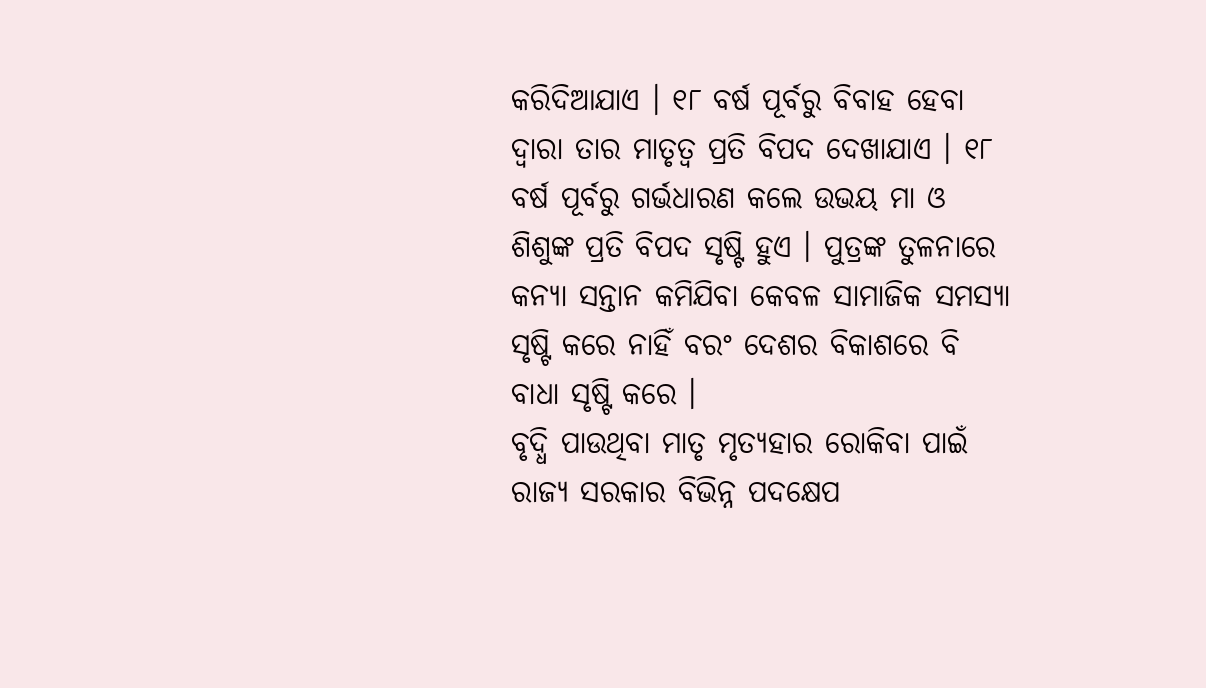କରିଦିଆଯାଏ । ୧୮ ବର୍ଷ ପୂର୍ବରୁ ବିବାହ ହେବା ଦ୍ଵାରା ତାର ମାତୃତ୍ଵ ପ୍ରତି ବିପଦ ଦେଖାଯାଏ । ୧୮ ବର୍ଷ ପୂର୍ବରୁ ଗର୍ଭଧାରଣ କଲେ ଉଭୟ ମା ଓ ଶିଶୁଙ୍କ ପ୍ରତି ବିପଦ ସୃଷ୍ଟି ହୁଏ । ପୁତ୍ରଙ୍କ ତୁଳନାରେ କନ୍ୟା ସନ୍ତାନ କମିଯିବା କେବଳ ସାମାଜିକ ସମସ୍ୟା ସୃଷ୍ଟି କରେ ନାହିଁ ବରଂ ଦେଶର ବିକାଶରେ ବି ବାଧା ସୃଷ୍ଟି କରେ ।
ବୃଦ୍ଧି ପାଉଥିବା ମାତୃ ମୃତ୍ୟହାର ରୋକିବା ପାଇଁ ରାଜ୍ୟ ସରକାର ବିଭିନ୍ନ ପଦକ୍ଷେପ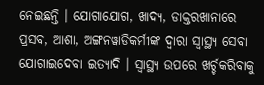ନେଇଛନ୍ତି । ଯୋଗାଯୋଗ, ଖାଦ୍ୟ, ଡାକ୍ତରଖାନାରେ ପ୍ରସବ, ଆଶା, ଅଙ୍ଗନୱାଡିକର୍ମୀଙ୍କ ଦ୍ଵାରା ସ୍ୱାସ୍ଥ୍ୟ ସେବା ଯୋଗାଇଦେବା ଇତ୍ୟାଦି । ସ୍ୱାସ୍ଥ୍ୟ ଉପରେ ଖର୍ଚ୍ଚକରିବାକୁ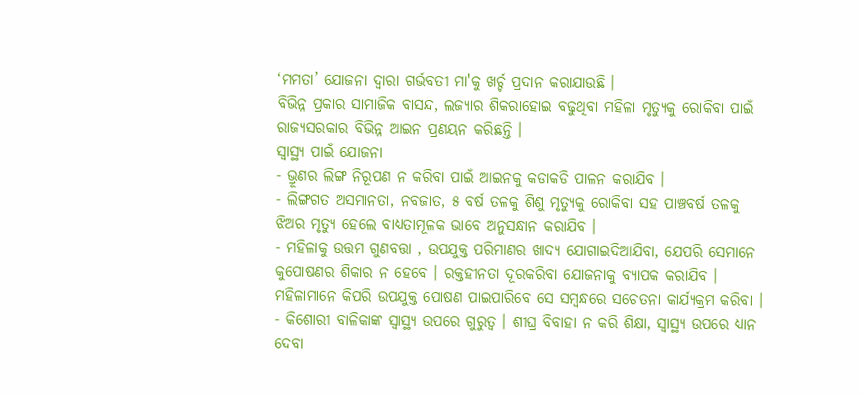‘ମମତା’ ଯୋଜନା ଦ୍ଵାରା ଗର୍ଭବତୀ ମା'କୁ ଖର୍ଚ୍ଚ ପ୍ରଦାନ କରାଯାଉଛି ।
ବିଭିନ୍ନ ପ୍ରକାର ସାମାଜିକ ବାସନ୍ଦ, ଲଜ୍ୟାର ଶିକରାହୋଇ ବଢୁଥିବା ମହିଳା ମୃତ୍ୟୁକୁ ରୋକିବା ପାଇଁ ରାଜ୍ୟସରକାର ବିଭିନ୍ନ ଆଇନ ପ୍ରଣୟନ କରିଛନ୍ତି ।
ସ୍ୱାସ୍ଥ୍ୟ ପାଇଁ ଯୋଜନା
- ଭ୍ରୂଣର ଲିଙ୍ଗ ନିରୂପଣ ନ କରିବା ପାଇଁ ଆଇନକୁ କଡାକଡି ପାଳନ କରାଯିବ ।
- ଲିଙ୍ଗଗତ ଅସମାନତା, ନବଜାତ, ୫ ବର୍ଷ ତଳକୁ ଶିଶୁ ମୃତ୍ୟୁକୁ ରୋକିବା ସହ ପାଞ୍ଚବର୍ଷ ତଳକୁ ଝିଅର ମୃତ୍ୟୁ ହେଲେ ବାଧ୍ୟତାମୂଳକ ଭାବେ ଅନୁସନ୍ଧାନ କରାଯିବ ।
- ମହିଳାକୁ ଉତ୍ତମ ଗୁଣବତ୍ତା , ଉପଯୁକ୍ତ ପରିମାଣର ଖାଦ୍ୟ ଯୋଗାଇଦିଆଯିବା, ଯେପରି ସେମାନେ କୁପୋଷଣର ଶିକାର ନ ହେବେ । ରକ୍ତହୀନତା ଦୂରକରିବା ଯୋଜନାକୁ ବ୍ୟାପକ କରାଯିବ । ମହିଳାମାନେ କିପରି ଉପଯୁକ୍ତ ପୋଷଣ ପାଇପାରିବେ ସେ ସମ୍ବନ୍ଧରେ ସଚେତନା କାର୍ଯ୍ୟକ୍ରମ କରିବା ।
- କିଶୋରୀ ବାଳିକାଙ୍କ ସ୍ୱାସ୍ଥ୍ୟ ଉପରେ ଗୁରୁତ୍ଵ । ଶୀଘ୍ର ବିବାହା ନ କରି ଶିକ୍ଷା, ସ୍ୱାସ୍ଥ୍ୟ ଉପରେ ଧ୍ୟାନ ଦେବା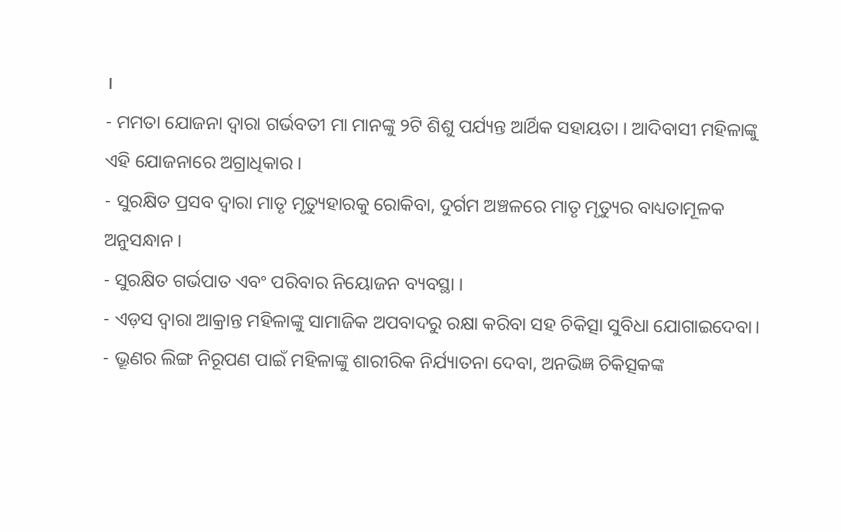।
- ମମତା ଯୋଜନା ଦ୍ଵାରା ଗର୍ଭବତୀ ମା ମାନଙ୍କୁ ୨ଟି ଶିଶୁ ପର୍ଯ୍ୟନ୍ତ ଆର୍ଥିକ ସହାୟତା । ଆଦିବାସୀ ମହିଳାଙ୍କୁ ଏହି ଯୋଜନାରେ ଅଗ୍ରାଧିକାର ।
- ସୁରକ୍ଷିତ ପ୍ରସବ ଦ୍ଵାରା ମାତୃ ମୃତ୍ୟୁହାରକୁ ରୋକିବା, ଦୁର୍ଗମ ଅଞ୍ଚଳରେ ମାତୃ ମୃତ୍ୟୁର ବାଧ୍ୟତାମୂଳକ ଅନୁସନ୍ଧାନ ।
- ସୁରକ୍ଷିତ ଗର୍ଭପାତ ଏବଂ ପରିବାର ନିୟୋଜନ ବ୍ୟବସ୍ଥା ।
- ଏଡ଼ସ ଦ୍ଵାରା ଆକ୍ରାନ୍ତ ମହିଳାଙ୍କୁ ସାମାଜିକ ଅପବାଦରୁ ରକ୍ଷା କରିବା ସହ ଚିକିତ୍ସା ସୁବିଧା ଯୋଗାଇଦେବା।
- ଭ୍ରୂଣର ଲିଙ୍ଗ ନିରୂପଣ ପାଇଁ ମହିଳାଙ୍କୁ ଶାରୀରିକ ନିର୍ଯ୍ୟାତନା ଦେବା, ଅନଭିଜ୍ଞ ଚିକିତ୍ସକଙ୍କ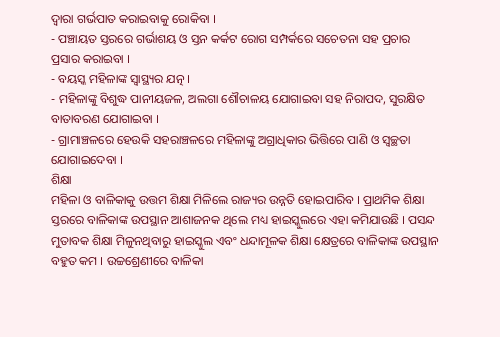ଦ୍ଵାରା ଗର୍ଭପାତ କରାଇବାକୁ ରୋକିବା ।
- ପଞ୍ଚାୟତ ସ୍ତରରେ ଗର୍ଭାଶୟ ଓ ସ୍ତନ କର୍କଟ ରୋଗ ସମ୍ପର୍କରେ ସଚେତନା ସହ ପ୍ରଚାର ପ୍ରସାର କରାଇବା ।
- ବୟସ୍କ ମହିଳାଙ୍କ ସ୍ଵାସ୍ଥ୍ୟର ଯତ୍ନ ।
- ମହିଳାଙ୍କୁ ବିଶୁଦ୍ଧ ପାନୀୟଜଳ, ଅଲଗା ଶୌଚାଳୟ ଯୋଗାଇବା ସହ ନିରାପଦ, ସୁରକ୍ଷିତ ବାତାବରଣ ଯୋଗାଇବା ।
- ଗ୍ରାମାଞ୍ଚଳରେ ହେଉକି ସହରାଞ୍ଚଳରେ ମହିଳାଙ୍କୁ ଅଗ୍ରାଧିକାର ଭିତ୍ତିରେ ପାଣି ଓ ସ୍ଵଚ୍ଛତା ଯୋଗାଇଦେବା ।
ଶିକ୍ଷା
ମହିଳା ଓ ବାଳିକାକୁ ଉତ୍ତମ ଶିକ୍ଷା ମିଳିଲେ ରାଜ୍ୟର ଉନ୍ନତି ହୋଇପାରିବ । ପ୍ରାଥମିକ ଶିକ୍ଷା ସ୍ତରରେ ବାଳିକାଙ୍କ ଉପସ୍ଥାନ ଆଶାଜନକ ଥିଲେ ମଧ୍ୟ ହାଇସ୍କୁଲରେ ଏହା କମିଯାଉଛି । ପସନ୍ଦ ମୁତାବକ ଶିକ୍ଷା ମିଳୁନଥିବାରୁ ହାଇସ୍କୁଲ ଏବଂ ଧନ୍ଦାମୂଳକ ଶିକ୍ଷା କ୍ଷେତ୍ରରେ ବାଳିକାଙ୍କ ଉପସ୍ଥାନ ବହୁତ କମ । ଉଚ୍ଚଶ୍ରେଣୀରେ ବାଳିକା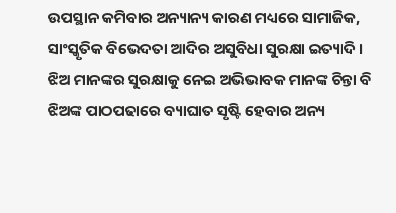ଉପସ୍ଥାନ କମିବାର ଅନ୍ୟାନ୍ୟ କାରଣ ମଧ୍ୟରେ ସାମାଜିକ, ସାଂସ୍କୃତିକ ବିଭେଦତା ଆଦିର ଅସୁବିଧା ସୁରକ୍ଷା ଇତ୍ୟାଦି । ଝିଅ ମାନଙ୍କର ସୁରକ୍ଷାକୁ ନେଇ ଅଭିଭାବକ ମାନଙ୍କ ଚିନ୍ତା ବି ଝିଅଙ୍କ ପାଠପଢାରେ ବ୍ୟାଘାତ ସୃଷ୍ଟି ହେବାର ଅନ୍ୟ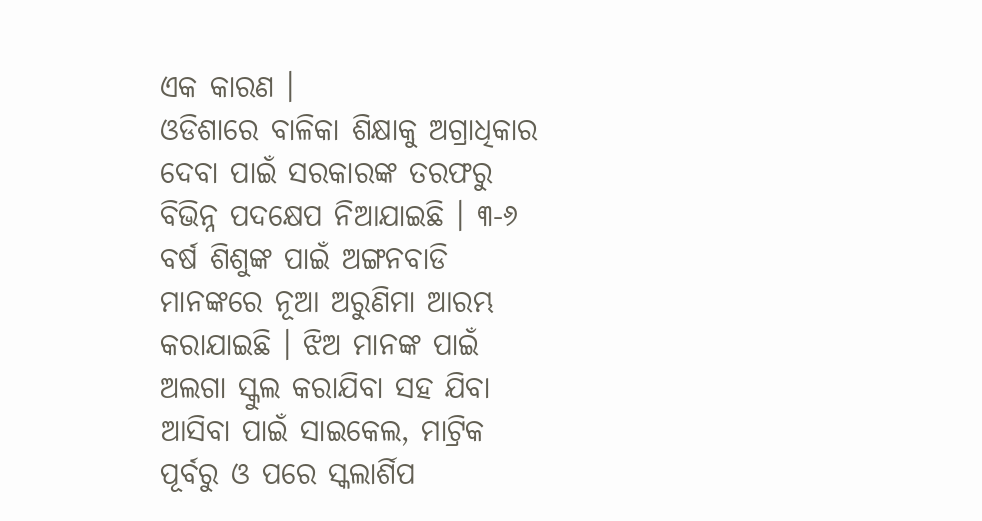ଏକ କାରଣ ।
ଓଡିଶାରେ ବାଳିକା ଶିକ୍ଷାକୁ ଅଗ୍ରାଧିକାର ଦେବା ପାଇଁ ସରକାରଙ୍କ ତରଫରୁ ବିଭିନ୍ନ ପଦକ୍ଷେପ ନିଆଯାଇଛି । ୩-୬ ବର୍ଷ ଶିଶୁଙ୍କ ପାଇଁ ଅଙ୍ଗନବାଡି ମାନଙ୍କରେ ନୂଆ ଅରୁଣିମା ଆରମ୍ଭ କରାଯାଇଛି । ଝିଅ ମାନଙ୍କ ପାଇଁ ଅଲଗା ସ୍କୁଲ କରାଯିବା ସହ ଯିବା ଆସିବା ପାଇଁ ସାଇକେଲ, ମାଟ୍ରିକ ପୂର୍ବରୁ ଓ ପରେ ସ୍କଲାର୍ଶିପ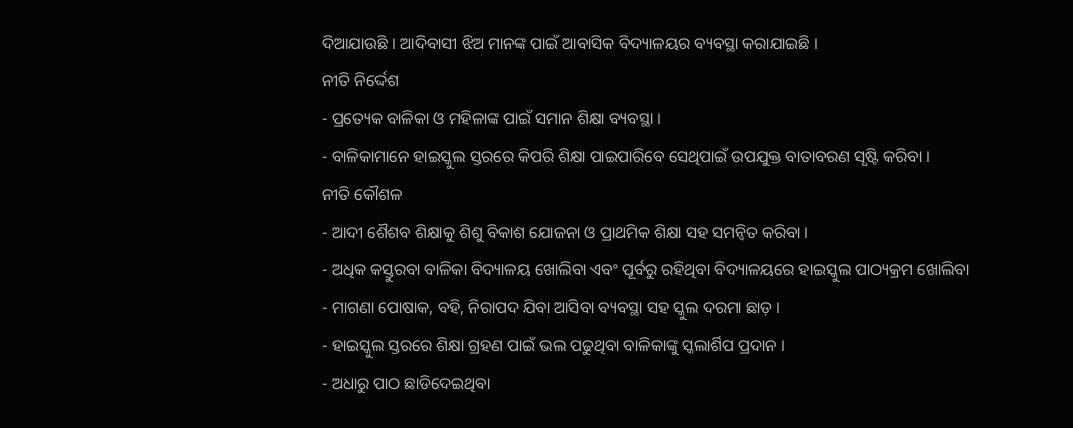ଦିଆଯାଉଛି । ଆଦିବାସୀ ଝିଅ ମାନଙ୍କ ପାଇଁ ଆବାସିକ ବିଦ୍ୟାଳୟର ବ୍ୟବସ୍ଥା କରାଯାଇଛି ।
ନୀତି ନିର୍ଦ୍ଦେଶ
- ପ୍ରତ୍ୟେକ ବାଳିକା ଓ ମହିଳାଙ୍କ ପାଇଁ ସମାନ ଶିକ୍ଷା ବ୍ୟବସ୍ଥା ।
- ବାଳିକାମାନେ ହାଇସ୍କୁଲ ସ୍ତରରେ କିପରି ଶିକ୍ଷା ପାଇପାରିବେ ସେଥିପାଇଁ ଉପଯୁକ୍ତ ବାତାବରଣ ସୃଷ୍ଟି କରିବା ।
ନୀତି କୌଶଳ
- ଆଦୀ ଶୈଶବ ଶିକ୍ଷାକୁ ଶିଶୁ ବିକାଶ ଯୋଜନା ଓ ପ୍ରାଥମିକ ଶିକ୍ଷା ସହ ସମନ୍ଵିତ କରିବା ।
- ଅଧିକ କସ୍ତୁରବା ବାଳିକା ବିଦ୍ୟାଳୟ ଖୋଲିବା ଏବଂ ପୂର୍ବରୁ ରହିଥିବା ବିଦ୍ୟାଳୟରେ ହାଇସ୍କୁଲ ପାଠ୍ୟକ୍ରମ ଖୋଲିବା
- ମାଗଣା ପୋଷାକ, ବହି, ନିରାପଦ ଯିବା ଆସିବା ବ୍ୟବସ୍ଥା ସହ ସ୍କୁଲ ଦରମା ଛାଡ଼ ।
- ହାଇସ୍କୁଲ ସ୍ତରରେ ଶିକ୍ଷା ଗ୍ରହଣ ପାଇଁ ଭଲ ପଢୁଥିବା ବାଳିକାଙ୍କୁ ସ୍କଲାର୍ଶିପ ପ୍ରଦାନ ।
- ଅଧାରୁ ପାଠ ଛାଡିଦେଇଥିବା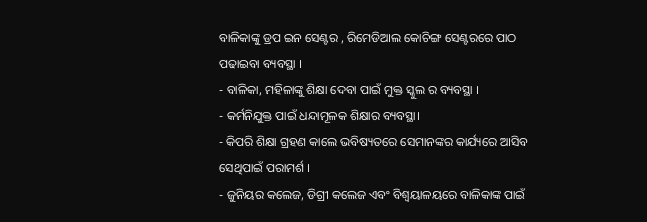ବାଳିକାଙ୍କୁ ଡ୍ରପ ଇନ ସେଣ୍ଟର , ରିମେଡିଆଲ କୋଚିଙ୍ଗ ସେଣ୍ଟରରେ ପାଠ ପଢାଇବା ବ୍ୟବସ୍ଥା ।
- ବାଳିକା, ମହିଳାଙ୍କୁ ଶିକ୍ଷା ଦେବା ପାଇଁ ମୁକ୍ତ ସ୍କୁଲ ର ବ୍ୟବସ୍ଥା ।
- କର୍ମନିଯୁକ୍ତ ପାଇଁ ଧନ୍ଦାମୂଳକ ଶିକ୍ଷାର ବ୍ୟବସ୍ଥା।
- କିପରି ଶିକ୍ଷା ଗ୍ରହଣ କାଲେ ଭବିଷ୍ୟତରେ ସେମାନଙ୍କର କାର୍ଯ୍ୟରେ ଆସିବ ସେଥିପାଇଁ ପରାମର୍ଶ ।
- ଜୁନିୟର କଲେଜ, ଡିଗ୍ରୀ କଲେଜ ଏବଂ ବିଶ୍ଵୟାଳୟରେ ବାଳିକାଙ୍କ ପାଇଁ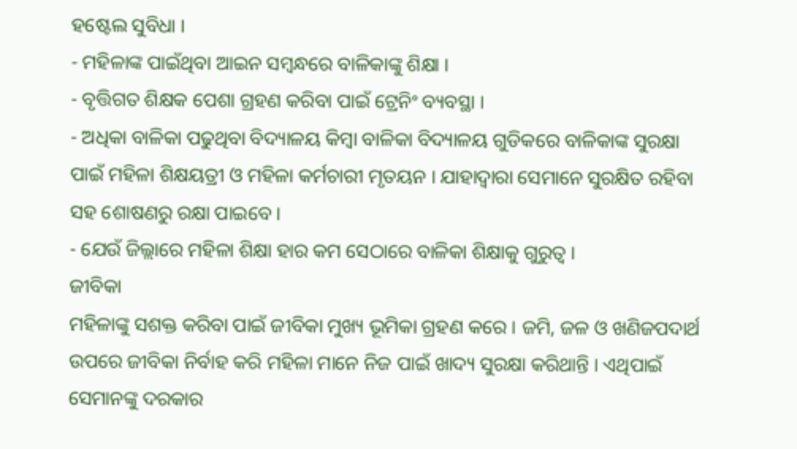ହଷ୍ଟେଲ ସୁବିଧା ।
- ମହିଳାଙ୍କ ପାଇଁଥିବା ଆଇନ ସମ୍ଵନ୍ଧରେ ବାଳିକାଙ୍କୁ ଶିକ୍ଷା ।
- ବୃତ୍ତିଗତ ଶିକ୍ଷକ ପେଶା ଗ୍ରହଣ କରିବା ପାଇଁ ଟ୍ରେନିଂ ବ୍ୟବସ୍ଥା ।
- ଅଧିକା ବାଳିକା ପଢୁଥିବା ବିଦ୍ୟାଳୟ କିମ୍ବା ବାଳିକା ବିଦ୍ୟାଳୟ ଗୁଡିକରେ ବାଳିକାଙ୍କ ସୁରକ୍ଷା ପାଇଁ ମହିଳା ଶିକ୍ଷୟତ୍ରୀ ଓ ମହିଳା କର୍ମଚାରୀ ମୃତୟନ । ଯାହାଦ୍ୱାରା ସେମାନେ ସୁରକ୍ଷିତ ରହିବା ସହ ଶୋଷଣରୁ ରକ୍ଷା ପାଇବେ ।
- ଯେଉଁ ଜିଲ୍ଲାରେ ମହିଳା ଶିକ୍ଷା ହାର କମ ସେଠାରେ ବାଳିକା ଶିକ୍ଷାକୁ ଗୁରୁତ୍ଵ ।
ଜୀବିକା
ମହିଳାଙ୍କୁ ସଶକ୍ତ କରିବା ପାଇଁ ଜୀବିକା ମୁଖ୍ୟ ଭୂମିକା ଗ୍ରହଣ କରେ । ଜମି, ଜଳ ଓ ଖଣିଜପଦାର୍ଥ ଉପରେ ଜୀବିକା ନିର୍ବାହ କରି ମହିଳା ମାନେ ନିଜ ପାଇଁ ଖାଦ୍ୟ ସୁରକ୍ଷା କରିଥାନ୍ତି । ଏଥିପାଇଁ ସେମାନଙ୍କୁ ଦରକାର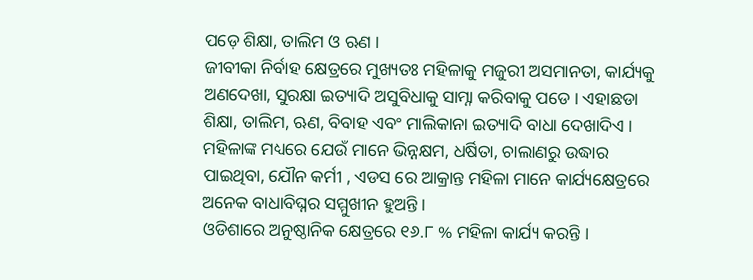ପଡ଼େ ଶିକ୍ଷା, ତାଲିମ ଓ ଋଣ ।
ଜୀବୀକା ନିର୍ବାହ କ୍ଷେତ୍ରରେ ମୁଖ୍ୟତଃ ମହିଳାକୁ ମଜୁରୀ ଅସମାନତା, କାର୍ଯ୍ୟକୁ ଅଣଦେଖା, ସୁରକ୍ଷା ଇତ୍ୟାଦି ଅସୁବିଧାକୁ ସାମ୍ନା କରିବାକୁ ପଡେ । ଏହାଛଡା ଶିକ୍ଷା, ତାଲିମ, ଋଣ, ବିବାହ ଏବଂ ମାଲିକାନା ଇତ୍ୟାଦି ବାଧା ଦେଖାଦିଏ ।
ମହିଳାଙ୍କ ମଧ୍ୟରେ ଯେଉଁ ମାନେ ଭିନ୍ନକ୍ଷମ, ଧର୍ଷିତା, ଚାଲାଣରୁ ଉଦ୍ଧାର ପାଇଥିବା, ଯୌନ କର୍ମୀ , ଏଡସ ରେ ଆକ୍ରାନ୍ତ ମହିଳା ମାନେ କାର୍ଯ୍ୟକ୍ଷେତ୍ରରେ ଅନେକ ବାଧାବିଘ୍ନର ସମ୍ମୁଖୀନ ହୁଅନ୍ତି ।
ଓଡିଶାରେ ଅନୁଷ୍ଠାନିକ କ୍ଷେତ୍ରରେ ୧୬.୮ % ମହିଳା କାର୍ଯ୍ୟ କରନ୍ତି ।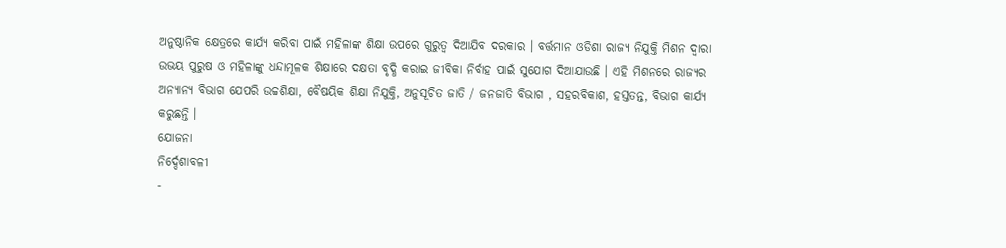ଅନୁଷ୍ଠାନିକ କ୍ଷେତ୍ରରେ କାର୍ଯ୍ୟ କରିବା ପାଇଁ ମହିଳାଙ୍କ ଶିକ୍ଷା ଉପରେ ଗୁରୁତ୍ଵ ଦିଆଯିବ ଦରକାର । ବର୍ତ୍ତମାନ ଓଡିଶା ରାଜ୍ୟ ନିଯୁକ୍ତି ମିଶନ ଦ୍ଵାରା ଉଭୟ ପୁରୁଷ ଓ ମହିଳାଙ୍କୁ ଧନ୍ଦାମୂଳକ ଶିକ୍ଷାରେ ଦକ୍ଷତା ବୃଦ୍ଧି କରାଇ ଜୀବିକା ନିର୍ବାହ ପାଇଁ ସୁଯୋଗ ଦିଆଯାଉଛି । ଏହି ମିଶନରେ ରାଜ୍ୟର ଅନ୍ୟାନ୍ୟ ବିଭାଗ ଯେପରି ଉଚ୍ଚଶିକ୍ଷା, ବୈଷୟିକ ଶିକ୍ଷା ନିଯୁକ୍ତି, ଅନୁସୂଚିତ ଜାତି / ଜନଜାତି ବିଭାଗ , ସହରବିକାଶ, ହସ୍ତତନ୍ତ, ବିଭାଗ କାର୍ଯ୍ୟ କରୁଛନ୍ତି ।
ଯୋଜନା
ନିର୍ଦ୍ଦେଶାବଳୀ
-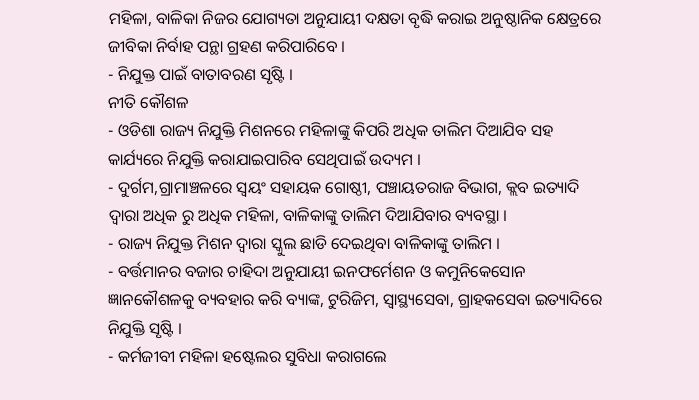ମହିଳା, ବାଳିକା ନିଜର ଯୋଗ୍ୟତା ଅନୁଯାୟୀ ଦକ୍ଷତା ବୃଦ୍ଧି କରାଇ ଅନୁଷ୍ଠାନିକ କ୍ଷେତ୍ରରେ ଜୀବିକା ନିର୍ବାହ ପନ୍ଥା ଗ୍ରହଣ କରିପାରିବେ ।
- ନିଯୁକ୍ତ ପାଇଁ ବାତାବରଣ ସୃଷ୍ଟି ।
ନୀତି କୌଶଳ
- ଓଡିଶା ରାଜ୍ୟ ନିଯୁକ୍ତି ମିଶନରେ ମହିଳାଙ୍କୁ କିପରି ଅଧିକ ତାଲିମ ଦିଆଯିବ ସହ କାର୍ଯ୍ୟରେ ନିଯୁକ୍ତି କରାଯାଇପାରିବ ସେଥିପାଇଁ ଉଦ୍ୟମ ।
- ଦୁର୍ଗମ,ଗ୍ରାମାଞ୍ଚଳରେ ସ୍ଵୟଂ ସହାୟକ ଗୋଷ୍ଠୀ, ପଞ୍ଚାୟତରାଜ ବିଭାଗ, କ୍ଲବ ଇତ୍ୟାଦି ଦ୍ଵାରା ଅଧିକ ରୁ ଅଧିକ ମହିଳା, ବାଳିକାଙ୍କୁ ତାଲିମ ଦିଆଯିବାର ବ୍ୟବସ୍ଥା ।
- ରାଜ୍ୟ ନିଯୁକ୍ତ ମିଶନ ଦ୍ଵାରା ସ୍କୁଲ ଛାଡି ଦେଇଥିବା ବାଳିକାଙ୍କୁ ତାଲିମ ।
- ବର୍ତ୍ତମାନର ବଜାର ଚାହିଦା ଅନୁଯାୟୀ ଇନଫର୍ମେଶନ ଓ କମୁନିକେସୋନ ଜ୍ଞାନକୌଶଳକୁ ବ୍ୟବହାର କରି ବ୍ୟାଙ୍କ, ଟୁରିଜିମ, ସ୍ୱାସ୍ଥ୍ୟସେବା, ଗ୍ରାହକସେବା ଇତ୍ୟାଦିରେ ନିଯୁକ୍ତି ସୃଷ୍ଟି ।
- କର୍ମଜୀବୀ ମହିଳା ହଷ୍ଟେଲର ସୁବିଧା କରାଗଲେ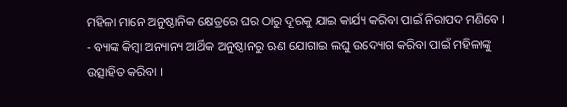ମହିଳା ମାନେ ଅନୁଷ୍ଠାନିକ କ୍ଷେତ୍ରରେ ଘର ଠାରୁ ଦୂରକୁ ଯାଇ କାର୍ଯ୍ୟ କରିବା ପାଇଁ ନିରାପଦ ମଣିବେ ।
- ବ୍ୟାଙ୍କ କିମ୍ବା ଅନ୍ୟାନ୍ୟ ଆର୍ଥିକ ଅନୁଷ୍ଠାନରୁ ଋଣ ଯୋଗାଇ ଲଘୁ ଉଦ୍ୟୋଗ କରିବା ପାଇଁ ମହିଳାଙ୍କୁ ଉତ୍ସାହିତ କରିବା ।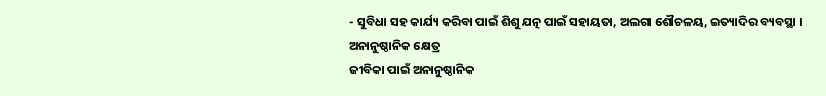- ସୁବିଧା ସହ କାର୍ଯ୍ୟ କରିବା ପାଇଁ ଶିଶୁ ଯତ୍ନ ପାଇଁ ସହାୟତା, ଅଲଗା ଶୌଚଳୟ, ଇତ୍ୟାଦିର ବ୍ୟବସ୍ଥା ।
ଅନାନୁଷ୍ଠାନିକ କ୍ଷେତ୍ର
ଜୀବିକା ପାଇଁ ଅନାନୁଷ୍ଠାନିକ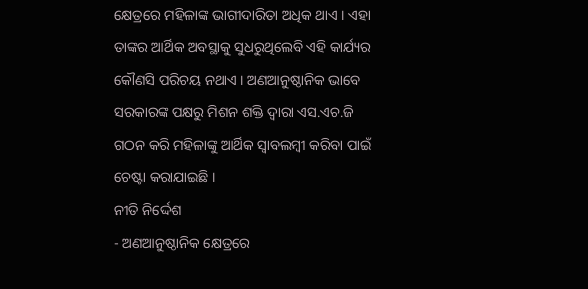କ୍ଷେତ୍ରରେ ମହିଳାଙ୍କ ଭାଗୀଦାରିତା ଅଧିକ ଥାଏ । ଏହା ତାଙ୍କର ଆର୍ଥିକ ଅବସ୍ଥାକୁ ସୁଧରୁଥିଲେବି ଏହି କାର୍ଯ୍ୟର କୌଣସି ପରିଚୟ ନଥାଏ । ଅଣଆନୁଷ୍ଠାନିକ ଭାବେ ସରକାରଙ୍କ ପକ୍ଷରୁ ମିଶନ ଶକ୍ତି ଦ୍ଵାରା ଏସ.ଏଚ.ଜି ଗଠନ କରି ମହିଳାଙ୍କୁ ଆର୍ଥିକ ସ୍ୱାବଲମ୍ବୀ କରିବା ପାଇଁ ଚେଷ୍ଟା କରାଯାଇଛି ।
ନୀତି ନିର୍ଦ୍ଦେଶ
- ଅଣଆନୁଷ୍ଠାନିକ କ୍ଷେତ୍ରରେ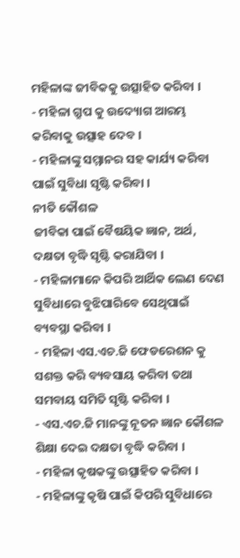ମହିଳାଙ୍କ ଜୀବିକକୁ ଉତ୍ସାହିତ କରିବା ।
- ମହିଳା ଗ୍ରୁପ କୁ ଉଦ୍ୟୋଗ ଆରମ୍ଭ କରିବାକୁ ଉତ୍ସାହ ଦେବ ।
- ମହିଳାଙ୍କୁ ସମ୍ମାନର ସହ କାର୍ଯ୍ୟ କରିବା ପାଇଁ ସୁବିଧା ସୃଷ୍ଟି କରିବା ।
ନୀତି କୌଶଳ
ଜୀବିକା ପାଇଁ ବୈଷୟିକ ଜ୍ଞାନ, ଅର୍ଥ, ଦକ୍ଷତା ବୃଦ୍ଧି ସୃଷ୍ଟି କରାଯିବା ।
- ମହିଳାମାନେ କିପରି ଆର୍ଥିକ ଲେଣ ଦେଣ ସୁବିଧାରେ ବୁଝିପାରିବେ ସେଥିପାଇଁ ବ୍ୟବସ୍ଥା କରିବା ।
- ମହିଳା ଏସ.ଏଚ.ଜି ଫେଡରେଶନ କୁ ସଶକ୍ତ କରି ବ୍ୟବସାୟ କରିବା ତଥା ସମବାୟ ସମିତି ସୃଷ୍ଟି କରିବା ।
- ଏସ.ଏଚ.ଜି ମାନଙ୍କୁ ନୂତନ ଜ୍ଞାନ କୌଶଳ ଶିକ୍ଷା ଦେଇ ଦକ୍ଷତା ବୃଦ୍ଧି କରିବା ।
- ମହିଳା କୃଷକଙ୍କୁ ଉତ୍ସାହିତ କରିବା ।
- ମହିଳାଙ୍କୁ କୃଷି ପାଇଁ କିପରି ସୁବିଧାରେ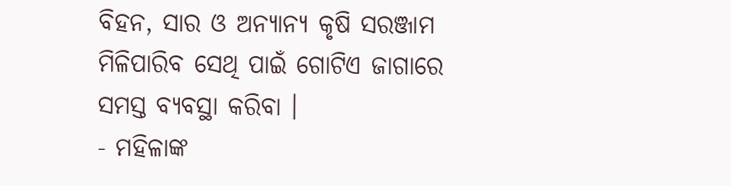ବିହନ, ସାର ଓ ଅନ୍ୟାନ୍ୟ କୃଷି ସରଞ୍ଜାମ ମିଳିପାରିବ ସେଥି ପାଇଁ ଗୋଟିଏ ଜାଗାରେ ସମସ୍ତ ବ୍ୟବସ୍ଥା କରିବା ।
- ମହିଳାଙ୍କ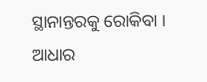ସ୍ଥାନାନ୍ତରକୁ ରୋକିବା ।
ଆଧାର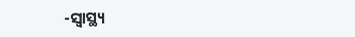-ସ୍ୱାସ୍ଥ୍ୟ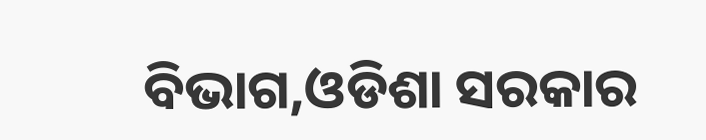ବିଭାଗ,ଓଡିଶା ସରକାର